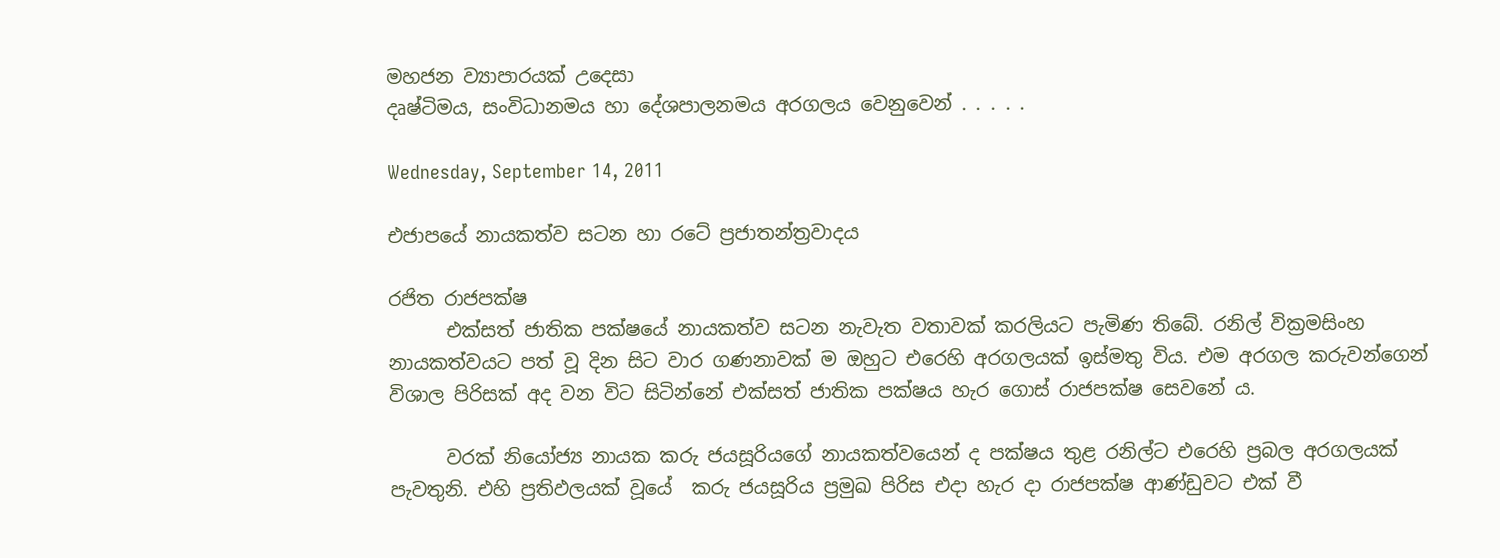මහජන ව්‍යාපාරයක් උදෙසා
දෘෂ්ටිමය, සංවිධානමය හා දේශපාලනමය අරගලය වෙනුවෙන් . . . . .

Wednesday, September 14, 2011

එජාපයේ නායකත්ව සටන හා රටේ ප්‍රජාතන්ත්‍රවාදය

රජිත රාජපක්ෂ
      එක්සත් ජාතික පක්ෂයේ නායකත්ව සටන නැවැත වතාවක් කරලියට පැමිණ තිබේ. රනිල් වික්‍රමසිංහ නායකත්වයට පත් වූ දින සිට වාර ගණනාවක් ම ඔහුට එරෙහි අරගලයක් ඉස්මතු විය. එම අරගල කරුවන්ගෙන් විශාල පිරිසක් අද වන විට සිටින්නේ එක්සත් ජාතික පක්ෂය හැර ගොස් රාජපක්ෂ සෙවනේ ය.

      වරක් නියෝජ්‍ය නායක කරු ජයසූරියගේ නායකත්වයෙන් ද පක්ෂය තුළ රනිල්ට එරෙහි ප්‍රබල අරගලයක් පැවතුනි. එහි ප්‍රතිඵලයක් වූයේ  කරු ජයසූරිය ප්‍රමුඛ පිරිස එදා හැර දා රාජපක්ෂ ආණ්ඩුවට එක් වී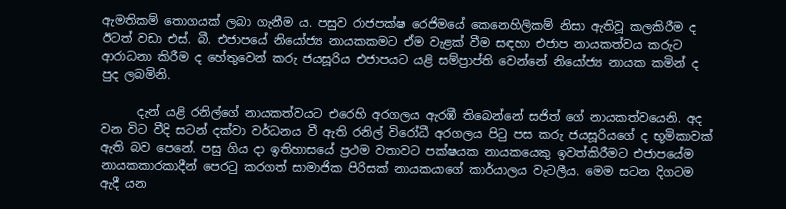ඇමතිකම් තොගයක් ලබා ගැනීම ය. පසුව රාජපක්ෂ රෙජිමයේ කෙනෙහිලිකම් නිසා ඇතිවූ කලකිරීම ද ඊටත් වඩා එස්. බී. එජාපයේ නියෝජ්‍ය නායකකමට ඒම වැළක් වීම සඳහා එජාප නායකත්වය කරුට ආරාධනා කිරීම ද හේතුවෙන් කරු ජයසූරිය එජාපයට යළි සම්ප්‍රාප්ති වෙන්නේ නියෝජ්‍ය නායක කමින් ද පුද ලබමිනි.

      දැන් යළි රනිල්ගේ නායකත්වයට එරෙහි අරගලය ඇරඹී තිබෙන්නේ සජිත් ගේ නායකත්වයෙනි. අද වන විට වීදි සටන් දක්වා වර්ධනය වී ඇති රනිල් විරෝධී අරගලය පිටු පස කරු ජයසූරියගේ ද භූමිකාවක් ඇති බව පෙනේ. පසු ගිය දා ඉතිහාසයේ ප්‍රථම වතාවට පක්ෂයක නායකයෙකු ඉවත්කිරීමට එජාපයේම නායකකාරකාදීන් පෙරටු කරගත් සාමාජික පිරිසක් නායකයාගේ කාර්යාලය වැටලීය. මෙම සටන දිගටම ඇදී යන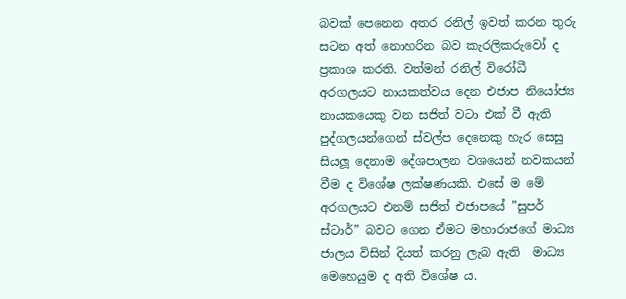බවක් පෙනෙන අතර රනිල් ඉවත් කරන තුරු සටන අත් නොහරින බව කැරලිකරුවෝ ද ප්‍රකාශ කරති. වත්මන් රනිල් විරෝධී අරගලයට නායකත්වය දෙන එජාප නියෝජ්‍ය නායකයෙකු වන සජිත් වටා එක් වී ඇති පුද්ගලයන්ගෙන් ස්වල්ප දෙනෙකු හැර සෙසු සියලූ දෙනාම දේශපාලන වශයෙන් නවකයන් වීම ද විශේෂ ලක්ෂණයකි. එසේ ම මේ අරගලයට එනම් සජිත් එජාපයේ ”සුපර් ස්ටාර්” බවට ගෙන ඒමට මහාරාජගේ මාධ්‍ය  ජාලය විසින් දියත් කරනු ලැබ ඇති  මාධ්‍ය මෙහෙයුම ද අති විශේෂ ය.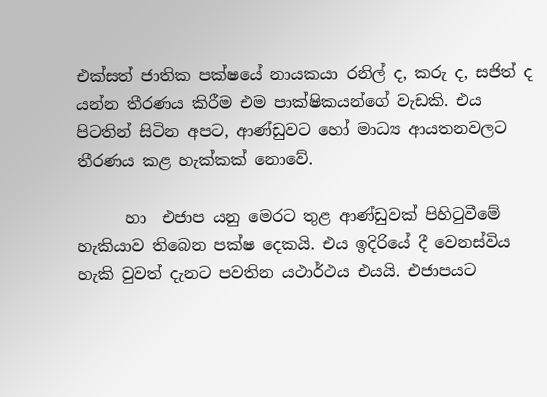එක්සත් ජාතික පක්ෂයේ නායකයා රනිල් ද, කරු ද, සජිත් ද යන්න තීරණය කිරීම එම පාක්ෂිකයන්ගේ වැඩකි. එය පිටතින් සිටින අපට, ආණ්ඩුවට හෝ මාධ්‍ය ආයතනවලට තීරණය කළ හැක්කක් නොවේ.

      හා  එජාප යනු මෙරට තුළ ආණ්ඩුවක් පිහිටුවීමේ හැකියාව තිබෙන පක්ෂ දෙකයි. එය ඉදිරියේ දී වෙනස්විය හැකි වුවත් දැනට පවතින යථාර්ථය එයයි. එජාපයට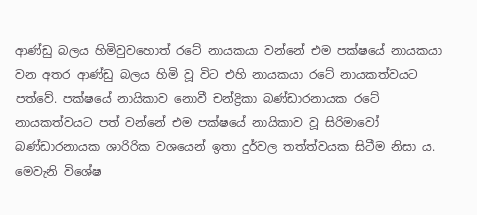ආණ්ඩු බලය හිමිවුවහොත් රටේ නායකයා වන්නේ එම පක්ෂයේ නායකයා වන අතර ආණ්ඩු බලය හිමි වූ විට එහි නායකයා රටේ නායකත්වයට පත්වේ. පක්ෂයේ නායිකාව නොවී චන්ද්‍රිකා බණ්ඩාරනායක රටේ නායකත්වයට පත් වන්නේ එම පක්ෂයේ නායිකාව වූ සිරිමාවෝ බණ්ඩාරනායක ශාරිරික වශයෙන් ඉතා දුර්වල තත්ත්වයක සිටීම නිසා ය. මෙවැනි විශේෂ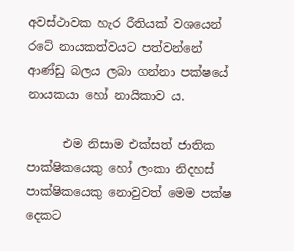අවස්ථාවක හැර රීතියක් වශයෙන් රටේ නායකත්වයට පත්වන්නේ ආණ්ඩු බලය ලබා ගන්නා පක්ෂයේ නායකයා හෝ නායිකාව ය.

      එම නිසාම එක්සත් ජාතික පාක්ෂිකයෙකු හෝ ලංකා නිදහස් පාක්ෂිකයෙකු නොවුවත් මෙම පක්ෂ දෙකට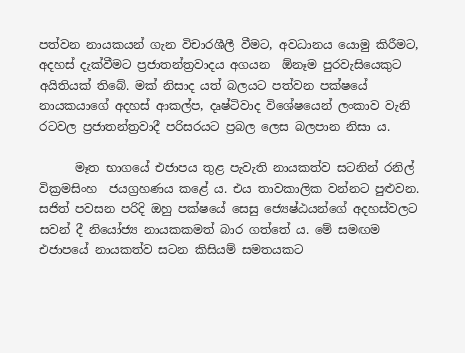පත්වන නායකයන් ගැන විචාරශීලී වීමට, අවධානය යොමු කිරීමට, අදහස් දැක්වීමට ප්‍රජාතන්ත්‍රවාදය අගයන  ඕනෑම පුරවැසියෙකුට අයිතියක් තිබේ. මක් නිසාද යත් බලයට පත්වන පක්ෂයේ නායකයාගේ අදහස් ආකල්ප, දෘෂ්ටිවාද විශේෂයෙන් ලංකාව වැනි රටවල ප්‍රජාතන්ත්‍රවාදී පරිසරයට ප්‍රබල ලෙස බලපාන නිසා ය.

      මෑත භාගයේ එජාපය තුළ පැවැති නායකත්ව සටනින් රනිල් වික්‍රමසිංහ  ජයග්‍රහණය කළේ ය. එය තාවකාලික වන්නට පුළුවන. සජිත් පවසන පරිදි ඔහු පක්ෂයේ සෙසු ජ්‍යෙෂ්ඨයන්ගේ අදහස්වලට සවන් දී නියෝජ්‍ය නායකකමත් බාර ගත්තේ ය. මේ සමඟම එජාපයේ නායකත්ව සටන කිසියම් සමතයකට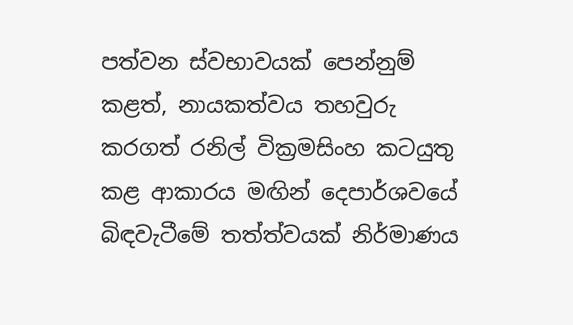පත්වන ස්වභාවයක් පෙන්නුම් කළත්, නායකත්වය තහවුරු කරගත් රනිල් වික්‍රමසිංහ කටයුතු කළ ආකාරය මඟින් දෙපාර්ශවයේ බිඳවැටීමේ තත්ත්වයක් නිර්මාණය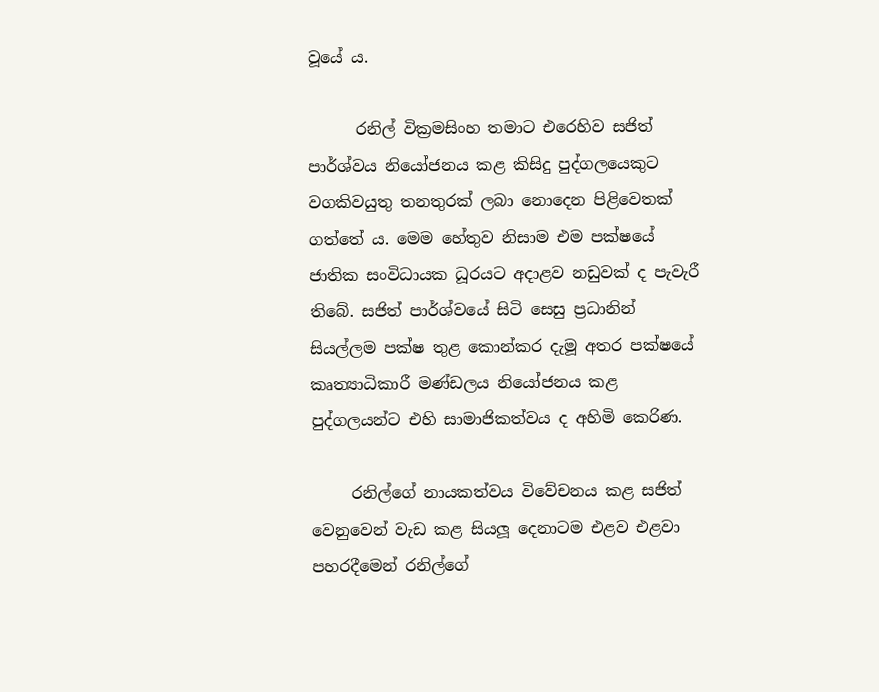වූයේ ය.

      රනිල් වික්‍රමසිංහ තමාට එරෙහිව සජිත් පාර්ශ්වය නියෝජනය කළ කිසිදු පුද්ගලයෙකුට වගකිවයුතු තනතුරක් ලබා නොදෙන පිළිවෙතක් ගත්තේ ය. මෙම හේතුව නිසාම එම පක්ෂයේ ජාතික සංවිධායක ධූරයට අදාළව නඩුවක් ද පැවැරී තිබේ. සජිත් පාර්ශ්වයේ සිටි සෙසු ප්‍රධානින් සියල්ලම පක්ෂ තුළ කොන්කර දැමූ අතර පක්ෂයේ කෘත්‍යාධිකාරී මණ්ඩලය නියෝජනය කළ පුද්ගලයන්ට එහි සාමාජිකත්වය ද අහිමි කෙරිණ.

     රනිල්ගේ නායකත්වය විවේචනය කළ සජිත් වෙනුවෙන් වැඩ කළ සියලූ දෙනාටම එළව එළවා පහරදීමෙන් රනිල්ගේ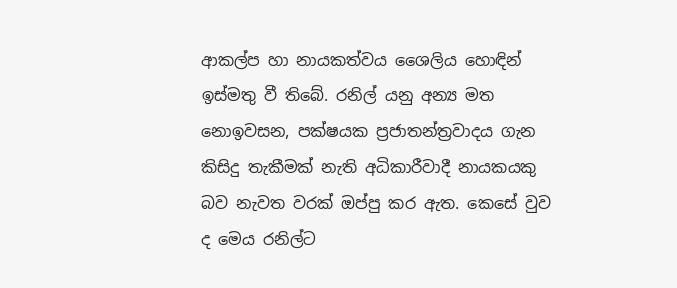ආකල්ප හා නායකත්වය ශෛලිය හොඳින් ඉස්මතු වී තිබේ. රනිල් යනු අන්‍ය මත නොඉවසන, පක්ෂයක ප්‍රජාතන්ත්‍රවාදය ගැන කිසිදු තැකීමක් නැති අධිකාරීවාදී නායකයකු බව නැවත වරක් ඔප්පු කර ඇත. කෙසේ වුව ද මෙය රනිල්ට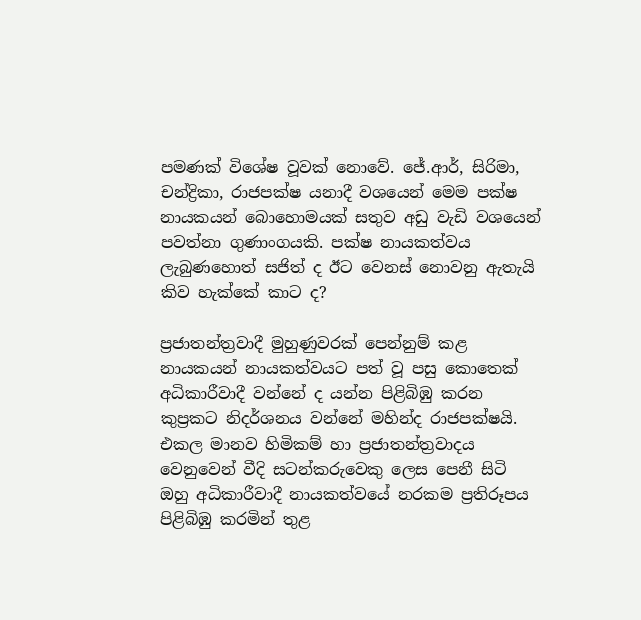පමණක් විශේෂ වූවක් නොවේ. ජේ.ආර්, සිරිමා, චන්ද්‍රිකා, රාජපක්ෂ යනාදී වශයෙන් මෙම පක්ෂ නායකයන් බොහොමයක් සතුව අඩු වැඩි වශයෙන් පවත්නා ගුණාංගයකි. පක්ෂ නායකත්වය ලැබුණහොත් සජිත් ද ඊට වෙනස් නොවනු ඇතැයි කිව හැක්කේ කාට ද?

ප්‍රජාතන්ත්‍රවාදී මුහුණුවරක් පෙන්නුම් කළ නායකයන් නායකත්වයට පත් වූ පසු කොතෙක් අධිකාරීවාදී වන්නේ ද යන්න පිළිබිඹු කරන කුප්‍රකට නිදර්ශනය වන්නේ මහින්ද රාජපක්ෂයි. එකල මානව හිමිකම් හා ප්‍රජාතන්ත්‍රවාදය වෙනුවෙන් වීදි සටන්කරුවෙකු ලෙස පෙනී සිටි ඔහු අධිකාරීවාදී නායකත්වයේ නරකම ප්‍රතිරූපය පිළිබිඹු කරමින් තුළ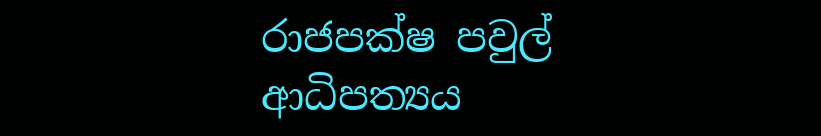රාජපක්ෂ පවුල් ආධිපත්‍යය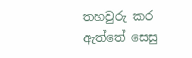තහවුරු කර ඇත්තේ සෙසු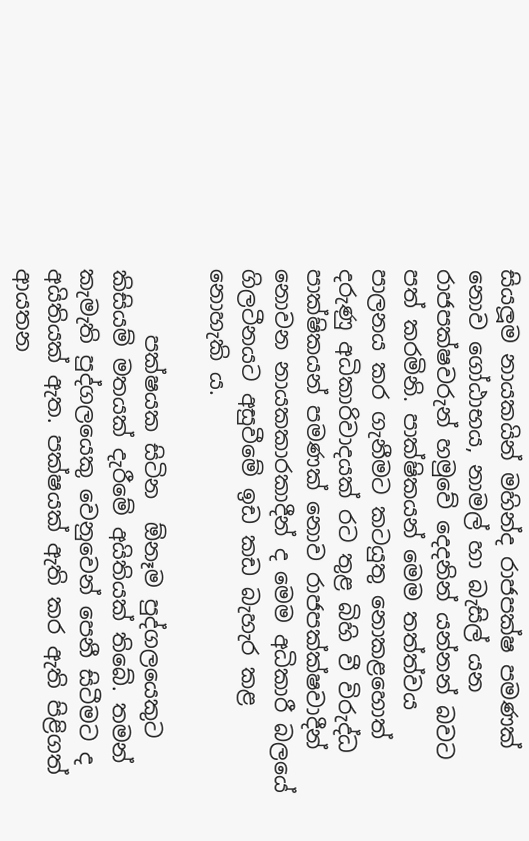සියලූම නායකයින් මහින්ද රාජපක්ෂ පමණක් නොව ගෝඨාභය, නාමල් හා බැසිල් යන රාජපක්ෂවරුන් හමුවේ දෙදනින් යන්නන් බවට පත් කරමිනි. පාක්ෂිකයන් මෙම තත්ත්වය පාලනය කර ගැනීමට කටයුතු නොකළහොත් දරුණු අධිකාරිවාදයක් රට තුළ බිහි වී විරුද්ධ පාක්ෂිකයන් පමණක් නොව රාජපක්ක්ෂවාදීන් නොවන නායකකාරකාදීන් ද මෙම අධිකාරී බලයේ ගිලටීනයට අසුවීමේ ඉඩ කඩ බැහැර කළ නොහැකි ය.

      පක්ෂයක සිටින  ඕනෑම පුද්ගලයෙකුට කිසියම් මතයක් දැරීමේ අයිතියක් තිබේ. තමන් කැමැති පුද්ගලයෙකු වෙනුවෙන් පෙනී සිටීමට ද අයිතියක් ඇත. පක්ෂයක් ඇති කර ඇති පිළිගත් ආයතන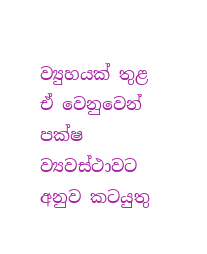ව්‍යුහයක් තුළ ඒ වෙනුවෙන් පක්ෂ ව්‍යවස්ථාවට අනුව කටයුතු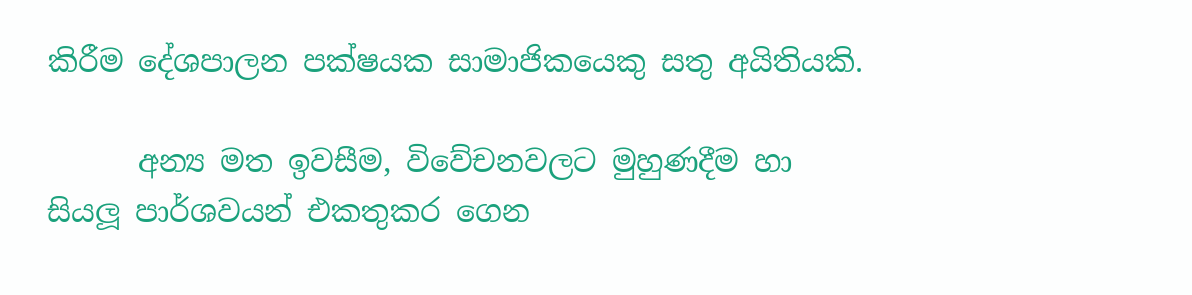කිරීම දේශපාලන පක්ෂයක සාමාජිකයෙකු සතු අයිතියකි.

      අන්‍ය මත ඉවසීම, විවේචනවලට මුහුණදීම හා සියලූ පාර්ශවයන් එකතුකර ගෙන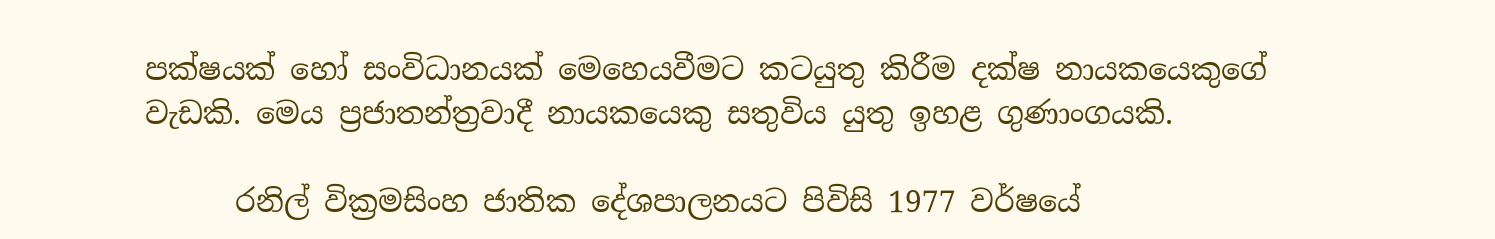පක්ෂයක් හෝ සංවිධානයක් මෙහෙයවීමට කටයුතු කිරීම දක්ෂ නායකයෙකුගේ වැඩකි. මෙය ප්‍රජාතන්ත්‍රවාදී නායකයෙකු සතුවිය යුතු ඉහළ ගුණාංගයකි.

      රනිල් වික්‍රමසිංහ ජාතික දේශපාලනයට පිවිසි 1977 වර්ෂයේ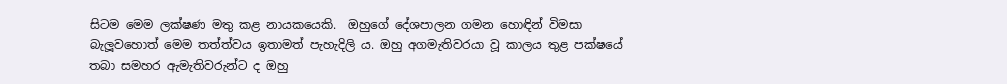සිටම මෙම ලක්ෂණ මතු කළ නායකයෙකි.  ඔහුගේ දේශපාලන ගමන හොඳින් විමසා බැලූවහොත් මෙම තත්ත්වය ඉතාමත් පැහැදිලි ය. ඔහු අගමැතිවරයා වූ කාලය තුළ පක්ෂයේ තබා සමහර ඇමැතිවරුන්ට ද ඔහු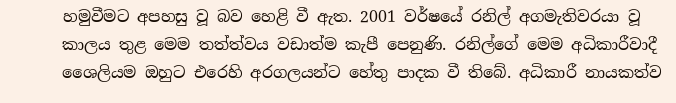හමුවීමට අපහසු වූ බව හෙළි වී ඇත. 2001 වර්ෂයේ රනිල් අගමැතිවරයා වූ කාලය තුළ මෙම තත්ත්වය වඩාත්ම කැපී පෙනුණි. රනිල්ගේ මෙම අධිකාරීවාදී ශෛලියම ඔහුට එරෙහි අරගලයන්ට හේතු පාදක වී තිබේ. අධිකාරී නායකත්ව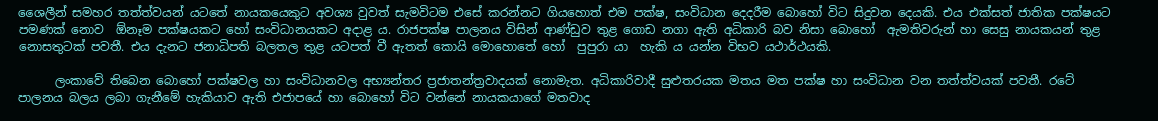ශෛලීන් සමහර තත්ත්වයන් යටතේ නායකයෙකුට අවශ්‍ය වුවත් සැමවිටම එසේ කරන්නට ගියහොත් එම පක්ෂ, සංවිධාන දෙදරීම බොහෝ විට සිදුවන දෙයකි. එය එක්සත් ජාතික පක්ෂයට පමණක් නොව  ඕනෑම පක්ෂයකට හෝ සංවිධානයකට අදාළ ය. රාජපක්ෂ පාලනය විසින් ආණ්ඩුව තුළ ගොඩ නගා ඇති අධිකාරි බව නිසා බොහෝ  ඇමතිවරුන් හා සෙසු නායකයන් තුළ නොසතුටක් පවතී. එය දැනට ජනාධිපති බලතල තුළ යටපත් වී ඇතත් කොයි මොහොතේ හෝ  පුපුරා යා  හැකි ය යන්න විභව යථාර්ථයකි.

      ලංකාවේ තිබෙන බොහෝ පක්ෂවල හා සංවිධානවල අභ්‍යන්තර ප්‍රජාතන්ත්‍රවාදයක් නොමැත. අධිකාරිවාදී සුළුතරයක මතය මත පක්ෂ හා සංවිධාන වන තත්ත්වයක් පවතී. රටේ පාලනය බලය ලබා ගැනීමේ හැකියාව ඇති එජාපයේ හා බොහෝ විට වන්නේ නායකයාගේ මතවාද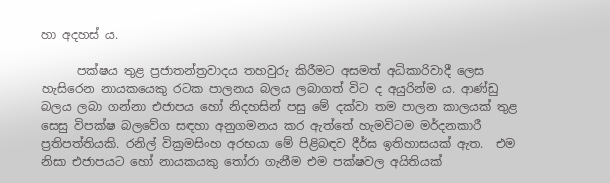හා අදහස් ය.

      පක්ෂය තුළ ප්‍රජාතන්ත්‍රවාදය තහවුරු කිරීමට අසමත් අධිකාරිවාදී ලෙස හැසිරෙන නායකයෙකු රටක පාලනය බලය ලබාගත් විට ද අයුරින්ම ය. ආණ්ඩු බලය ලබා ගන්නා එජාපය හෝ නිදහසින් පසු මේ දක්වා තම පාලන කාලයක් තුළ සෙසු විපක්ෂ බලවේග සඳහා අනුගමනය කර ඇත්තේ හැමවිටම මර්දනකාරී ප්‍රතිපත්තියකි. රනිල් වික්‍රමසිංහ අරභයා මේ පිළිබඳව දීර්ඝ ඉතිහාසයක් ඇත.  එම නිසා එජාපයට හෝ නායකයකු තෝරා ගැනීම එම පක්ෂවල අයිතියක්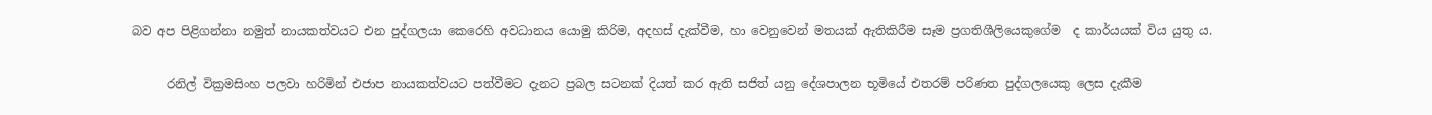බව අප පිළිගන්නා නමුත් නායකත්වයට එන පුද්ගලයා කෙරෙහි අවධානය යොමු කිරිම, අදහස් දැක්වීම, හා වෙනුවෙන් මතයක් ඇතිකිරීම සෑම ප්‍රගතිශීලියෙකුගේම  ද කාර්යයක් විය යුතු ය.

      රනිල් වික්‍රමසිංහ පලවා හරිමින් එජාප නායකත්වයට පත්වීමට දැනට ප්‍රබල සටනක් දියත් කර ඇති සජිත් යනු දේශපාලන භූමියේ එතරම් පරිණත පුද්ගලයෙකු ලෙස දැකීම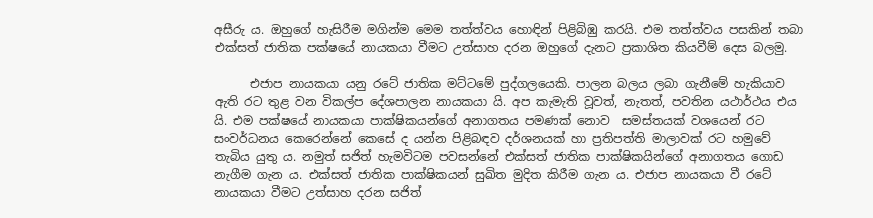අසීරු ය. ඔහුගේ හැසිරීම මගින්ම මෙම තත්ත්වය හොඳින් පිළිබිඹු කරයි. එම තත්ත්වය පසකින් තබා එක්සත් ජාතික පක්ෂයේ නායකයා වීමට උත්සාහ දරන ඔහුගේ දැනට ප්‍රකාශිත කියවීම් දෙස බලමු.

      එජාප නායකයා යනු රටේ ජාතික මට්ටමේ පුද්ගලයෙකි. පාලන බලය ලබා ගැනීමේ හැකියාව ඇති රට තුළ වන විකල්ප දේශපාලන නායකයා යි. අප කැමැති වූවත්, නැතත්, පවතින යථාර්ථය එය යි. එම පක්ෂයේ නායකයා පාක්ෂිකයන්ගේ අනාගතය පමණක් නොව  සමස්තයක් වශයෙන් රට සංවර්ධනය කෙරෙන්නේ කෙසේ ද යන්න පිළිබඳව දර්ශනයක් හා ප්‍රතිපත්ති මාලාවක් රට හමුවේ තැබිය යුතු ය. නමුත් සජිත් හැමවිටම පවසන්නේ එක්සත් ජාතික පාක්ෂිකයින්ගේ අනාගතය ගොඩ නැගීම ගැන ය. එක්සත් ජාතික පාක්ෂිකයන් සුඛිත මුදිත කිරීම ගැන ය. එජාප නායකයා වී රටේ නායකයා වීමට උත්සාහ දරන සජිත්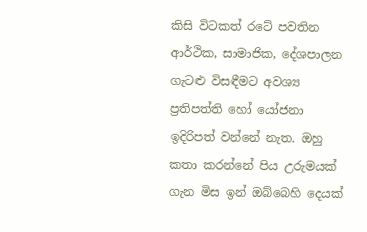කිසි විටකත් රටේ පවතින ආර්ථික, සාමාජික, දේශපාලන ගැටළු විසඳීමට අවශ්‍ය ප්‍රතිපත්ති හෝ යෝජනා ඉදිරිපත් වන්නේ නැත. ඔහු කතා කරන්නේ පිය උරුමයක් ගැන මිස ඉන් ඔබ්බෙහි දෙයක්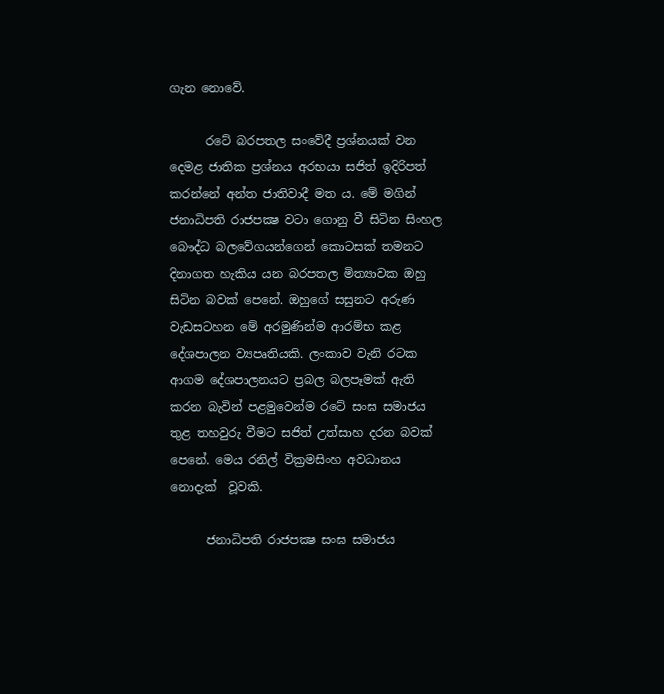ගැන නොවේ.

      රටේ බරපතල සංවේදී ප්‍රශ්නයක් වන දෙමළ ජාතික ප්‍රශ්නය අරභයා සජිත් ඉදිරිපත් කරන්නේ අන්ත ජාතිවාදී මත ය. මේ මගින් ජනාධිපති රාජපක්‍ෂ වටා ගොනු වී සිටින සිංහල බෞද්ධ බලවේගයන්ගෙන් කොටසක් තමනට දිනාගත හැකිය යන බරපතල මිත්‍යාවක ඔහු සිටින බවක් පෙනේ. ඔහුගේ සසුනට අරුණ වැඩසටහන මේ අරමුණින්ම ආරම්භ කළ දේශපාලන ව්‍යපෘතියකි. ලංකාව වැනි රටක ආගම දේශපාලනයට ප්‍රබල බලපෑමක් ඇති කරන බැවින් පළමුවෙන්ම රටේ සංඝ සමාජය තුළ තහවුරු වීමට සජිත් උත්සාහ දරන බවක් පෙනේ. මෙය රනිල් වික්‍රමසිංහ අවධානය නොදැක්  වූවකි.

      ජනාධිපති රාජපක්‍ෂ සංඝ සමාජය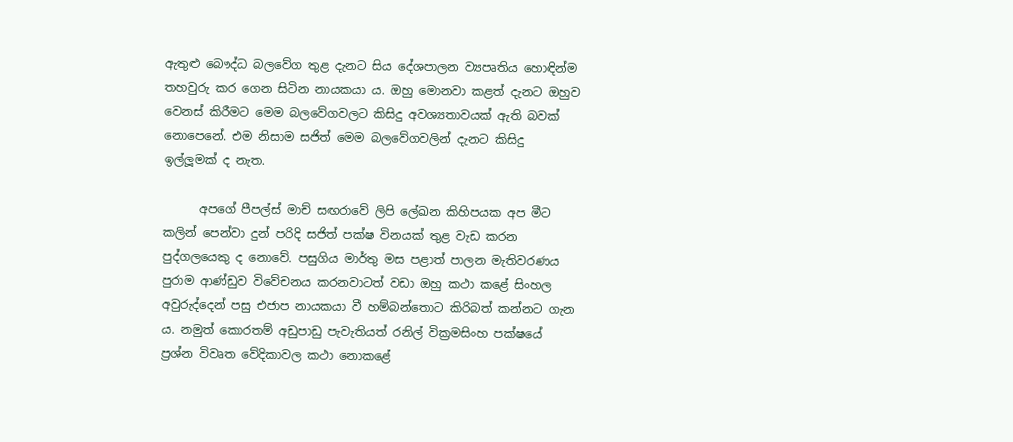ඇතුළු බෞද්ධ බලවේග තුළ දැනට සිය දේශපාලන ව්‍යපෘතිය හොඳින්ම තහවුරු කර ගෙන සිටින නායකයා ය. ඔහු මොනවා කළත් දැනට ඔහුව වෙනස් කිරීමට මෙම බලවේගවලට කිසිදු අවශ්‍යතාවයක් ඇති බවක් නොපෙනේ. එම නිසාම සජිත් මෙම බලවේගවලින් දැනට කිසිදු ඉල්ලූමක් ද නැත.

      අපගේ පීපල්ස් මාච් සඟරාවේ ලිපි ලේඛන කිහිපයක අප මීට කලින් පෙන්වා දුන් පරිදි සජිත් පක්ෂ විනයක් තුළ වැඩ කරන පුද්ගලයෙකු ද නොවේ. පසුගිය මාර්තු මස පළාත් පාලන මැතිවරණය පුරාම ආණ්ඩුව විවේචනය කරනවාටත් වඩා ඔහු කථා කළේ සිංහල අවුරුද්දෙන් පසු එජාප නායකයා වී හම්බන්තොට කිරිබත් කන්නට ගැන ය. නමුත් කොරතම් අඩුපාඩු පැවැතියත් රනිල් වික්‍රමසිංහ පක්ෂයේ ප්‍රශ්න විවෘත වේදිකාවල කථා නොකළේ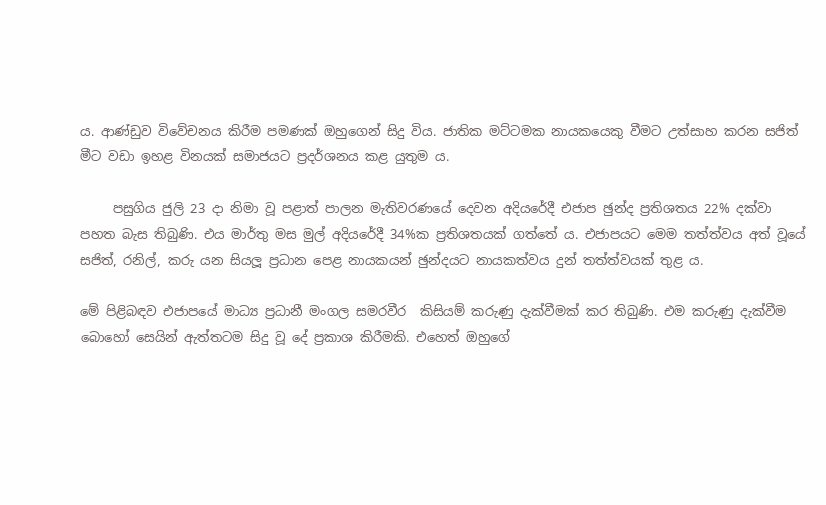ය. ආණ්ඩුව විවේචනය කිරීම පමණක් ඔහුගෙන් සිදු විය. ජාතික මට්ටමක නායකයෙකු වීමට උත්සාහ කරන සජිත් මීට වඩා ඉහළ විනයක් සමාජයට ප්‍රදර්ශනය කළ යුතුම ය.

     පසුගිය ජුලි 23 දා නිමා වූ පළාත් පාලන මැතිවරණයේ දෙවන අදියරේදී එජාප ඡුන්ද ප්‍රතිශතය 22% දක්වා පහත බැස තිබුණි. එය මාර්තු මස මුල් අදියරේදී 34%ක ප්‍රතිශතයක් ගත්තේ ය. එජාපයට මෙම තත්ත්වය අත් වූයේ සජිත්, රනිල්, කරු යන සියලූ ප්‍රධාන පෙළ නායකයන් ඡුන්දයට නායකත්වය දුන් තත්ත්වයක් තුළ ය.

මේ පිළිබඳව එජාපයේ මාධ්‍ය ප්‍රධානී මංගල සමරවීර  කිසියම් කරුණු දැක්වීමක් කර තිබුණි. එම කරුණු දැක්වීම බොහෝ සෙයින් ඇත්තටම සිදු වූ දේ ප්‍රකාශ කිරීමකි. එහෙත් ඔහුගේ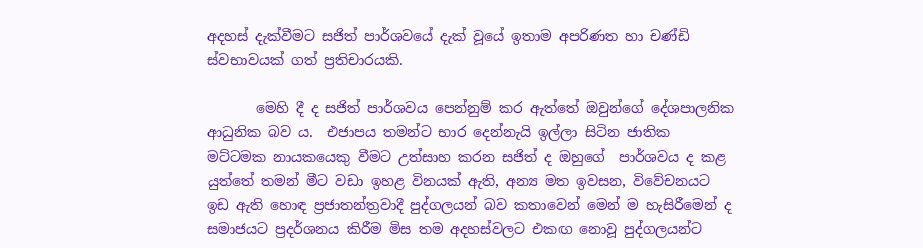අදහස් දැක්වීමට සජිත් පාර්ශවයේ දැක් වූයේ ඉතාම අපරිණත හා චණ්ඩි ස්වභාවයක් ගත් ප්‍රතිචාරයකි.

       මෙහි දී ද සජිත් පාර්ශවය පෙන්නුම් කර ඇත්තේ ඔවුන්ගේ දේශපාලනික ආධුනික බව ය.  එජාපය තමන්ට භාර දෙන්නැයි ඉල්ලා සිටින ජාතික මට්ටමක නායකයෙකු වීමට උත්සාහ කරන සජිත් ද ඔහුගේ  පාර්ශවය ද කළ යුත්තේ තමන් මීට වඩා ඉහළ විනයක් ඇති, අන්‍ය මත ඉවසන, විවේචනයට ඉඩ ඇති හොඳ ප්‍රජාතන්ත්‍රවාදී පුද්ගලයන් බව කතාවෙන් මෙන් ම හැසිරීමෙන් ද සමාජයට ප්‍රදර්ශනය කිරීම මිස තම අදහස්වලට එකඟ නොවූ පුද්ගලයන්ට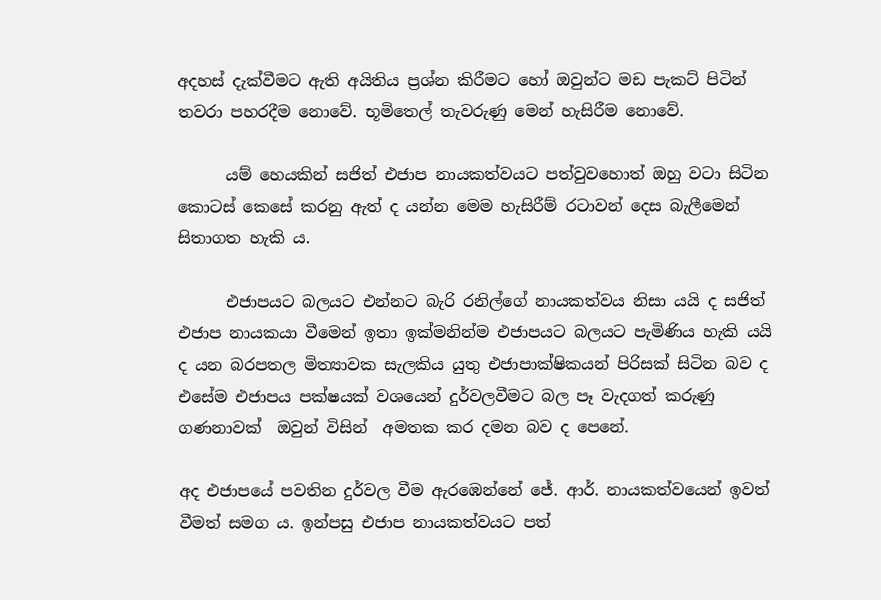අදහස් දැක්වීමට ඇති අයිතිය ප්‍රශ්න කිරීමට හෝ ඔවුන්ට මඩ පැකට් පිටින් තවරා පහරදීම නොවේ. භූමිතෙල් තැවරුණු මෙන් හැසිරීම නොවේ.

      යම් හෙයකින් සජිත් එජාප නායකත්වයට පත්වුවහොත් ඔහු වටා සිටින කොටස් කෙසේ කරනු ඇත් ද යන්න මෙම හැසිරීම් රටාවන් දෙස බැලීමෙන් සිතාගත හැකි ය.

      එජාපයට බලයට එන්නට බැරි රනිල්ගේ නායකත්වය නිසා යයි ද සජිත් එජාප නායකයා වීමෙන් ඉතා ඉක්මනින්ම එජාපයට බලයට පැමිණිය හැකි යයි ද යන බරපතල මිත්‍යාවක සැලකිය යුතු එජාපාක්ෂිකයන් පිරිසක් සිටින බව ද එසේම එජාපය පක්ෂයක් වශයෙන් දුර්වලවීමට බල පෑ වැදගත් කරුණු ගණනාවක්  ඔවුන් විසින්  අමතක කර දමන බව ද පෙනේ.

අද එජාපයේ පවතින දුර්වල වීම ඇරඹෙන්නේ ජේ. ආර්. නායකත්වයෙන් ඉවත් වීමත් සමග ය. ඉන්පසු එජාප නායකත්වයට පත්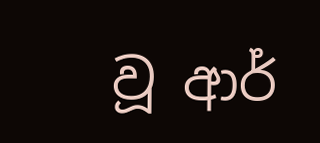වූ ආර්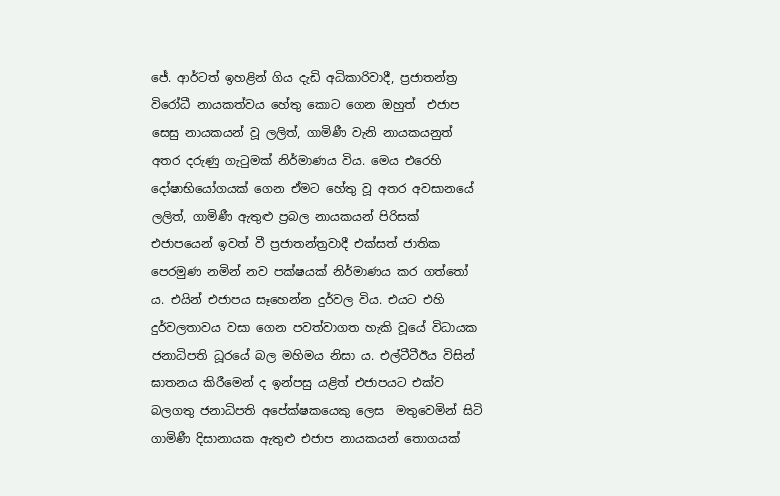ජේ. ආර්ටත් ඉහළින් ගිය දැඩි අධිකාරිවාදී, ප්‍රජාතන්ත්‍ර විරෝධී නායකත්වය හේතු කොට ගෙන ඔහුත්  එජාප සෙසු නායකයන් වූ ලලිත්, ගාමිණී වැනි නායකයනුත් අතර දරුණු ගැටුමක් නිර්මාණය විය. මෙය එරෙහි දෝෂාභියෝගයක් ගෙන ඒමට හේතු වූ අතර අවසානයේ ලලිත්, ගාමිණී ඇතුළු ප්‍රබල නායකයන් පිරිසක් එජාපයෙන් ඉවත් වී ප්‍රජාතන්ත්‍රවාදී එක්සත් ජාතික පෙරමුණ නමින් නව පක්ෂයක් නිර්මාණය කර ගත්තෝ ය. එයින් එජාපය සෑහෙන්න දුර්වල විය. එයට එහි දුර්වලතාවය වසා ගෙන පවත්වාගත හැකි වූයේ විධායක ජනාධිපති ධූරයේ බල මහිමය නිසා ය. එල්ටීටීඊය විසින් ඝාතනය කිරීමෙන් ද ඉන්පසු යළිත් එජාපයට එක්ව බලගතු ජනාධිපති අපේක්ෂකයෙකු ලෙස  මතුවෙමින් සිටි ගාමිණී දිසානායක ඇතුළු එජාප නායකයන් තොගයක්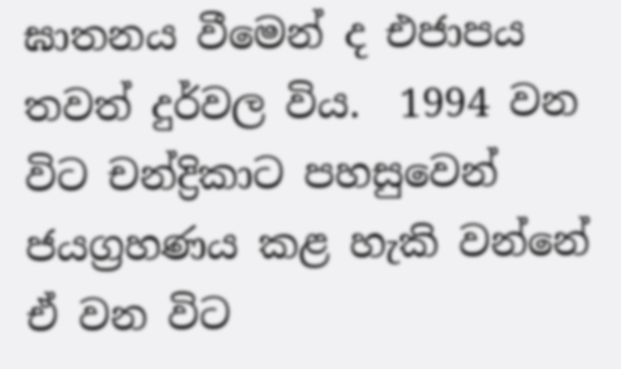ඝාතනය වීමෙන් ද එජාපය තවත් දුර්වල විය.  1994 වන විට චන්ද්‍රිකාට පහසුවෙන් ජයග්‍රහණය කළ හැකි වන්නේ ඒ වන විට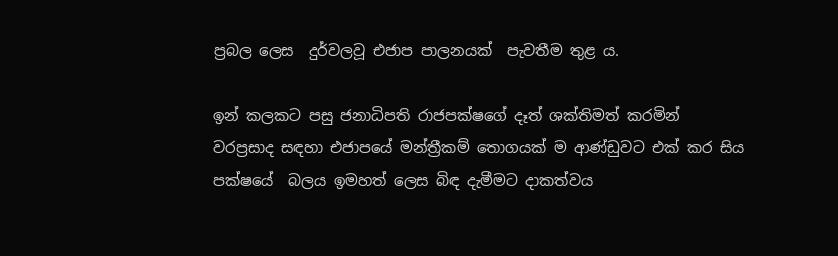ප්‍රබල ලෙස  දුර්වලවූ එජාප පාලනයක්  පැවතීම තුළ ය.

ඉන් කලකට පසු ජනාධිපති රාජපක්ෂගේ දෑත් ශක්තිමත් කරමින් වරප්‍රසාද සඳහා එජාපයේ මන්ත්‍රීකම් තොගයක් ම ආණ්ඩුවට එක් කර සිය පක්ෂයේ  බලය ඉමහත් ලෙස බිඳ දැමීමට දාකත්වය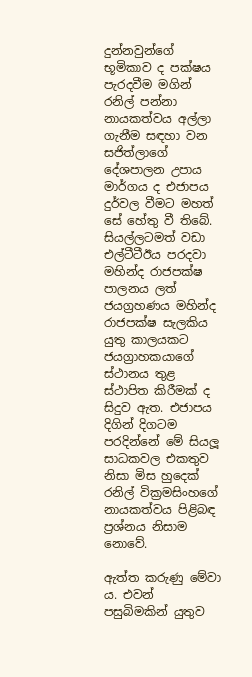දුන්නවුන්ගේ භූමිකාව ද පක්ෂය පැරදවීම මගින් රනිල් පන්නා නායකත්වය අල්ලා ගැනීම සඳහා වන  සජිත්ලාගේ  දේශපාලන උපාය මාර්ගය ද එජාපය දුර්වල වීමට මහත් සේ හේතු වී තිබේ. සියල්ලටමත් වඩා එල්ටීටීඊය පරදවා මහින්ද රාජපක්ෂ පාලනය ලත් ජයග්‍රහණය මහින්ද රාජපක්ෂ සැලකිය යුතු කාලයකට ජයග්‍රාහකයාගේ ස්ථානය තුළ ස්ථාපිත කිරීමක් ද සිදුව ඇත. එජාපය දිගින් දිගටම පරදින්නේ මේ සියලූ සාධකවල එකතුව නිසා මිස හුදෙක් රනිල් වික්‍රමසිංහගේ නායකත්වය පිළිබඳ ප්‍රශ්නය නිසාම නොවේ.

ඇත්ත කරුණු මේවා ය. එවන් පසුබිමකින් යුතුව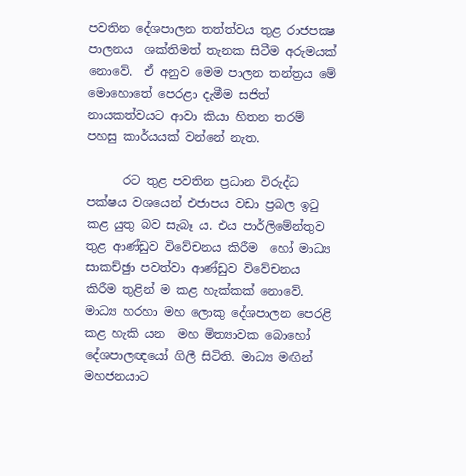පවතින දේශපාලන තත්ත්වය තුළ රාජපක්‍ෂ පාලනය  ශක්තිමත් තැනක සිටීම අරුමයක් නොවේ.  ඒ අනුව මෙම පාලන තන්ත්‍රය මේ මොහොතේ පෙරළා දැමීම සජිත් නායකත්වයට ආවා කියා හිතන තරම් පහසු කාර්යයක් වන්නේ නැත.

      රට තුළ පවතින ප්‍රධාන විරුද්ධ පක්ෂය වශයෙන් එජාපය වඩා ප්‍රබල ඉටු කළ යුතු බව සැබෑ ය. එය පාර්ලිමේන්තුව තුළ ආණ්ඩුව විවේචනය කිරීම  හෝ මාධ්‍ය සාකච්ඡුා පවත්වා ආණ්ඩුව විවේචනය කිරීම තුළින් ම කළ හැක්කක් නොවේ. මාධ්‍ය හරහා මහ ලොකු දේශපාලන පෙරළි කළ හැකි යන  මහ මිත්‍යාවක බොහෝ දේශපාලඥයෝ ගිලී සිටිති. මාධ්‍ය මඟින් මහජනයාට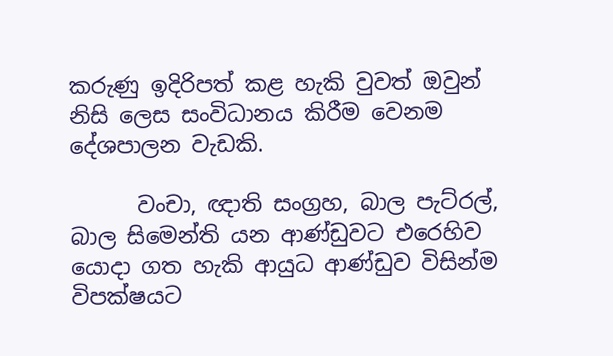කරුණු ඉදිරිපත් කළ හැකි වුවත් ඔවුන් නිසි ලෙස සංවිධානය කිරීම වෙනම දේශපාලන වැඩකි.

      වංචා, ඥාති සංග්‍රහ, බාල පැට්රල්, බාල සිමෙන්ති යන ආණ්ඩුවට එරෙහිව යොදා ගත හැකි ආයුධ ආණ්ඩුව විසින්ම විපක්ෂයට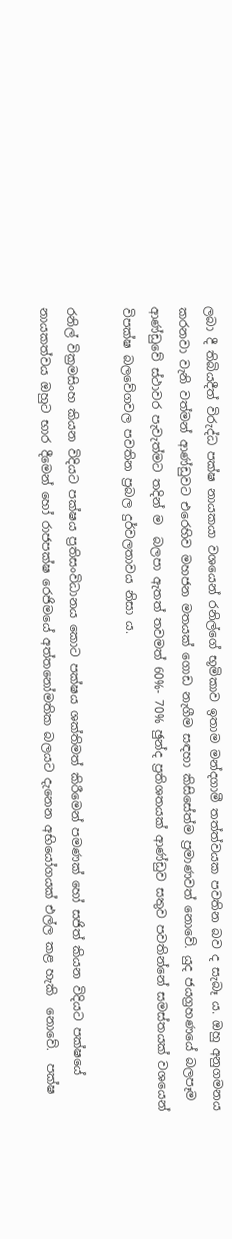ලබා දී තිබියදීත් විරුද්ධ පක්ෂ නායකයා වශයෙන් රනිල්ගේ භූමිකාව ඉතාම මන්දගාමී තත්ත්වයක පවතින බව ද සැබෑ ය. ඔහු අනුගමනය කරනවා වැනි වත්මන් ආණ්ඩුවට එරෙහිව මහජන මතයක් ගොඩ නැගීම සඳහා කිසිසේත්ම ප්‍රමාණවත් නොවේ. යුද ජයග්‍රහණයේ බලපෑම ආණ්ඩුවේ ස්ථාවර පැවැත්මට තදින් ම  බලපා ඇතත් තවමත් 60%- 70% ඡුන්ද ප්‍රතිශතයක් ආණ්ඩුව සතුව පවතින්නේ සමස්තයක් වශයෙන් විපක්ෂ බලවේගවල පවතින ප්‍රබල දුර්වලතාවය නිසා ය.

රනිල් වික්‍රමසිංහ කියන විදියට පක්ෂය ප්‍රතිසංවිධානය කොට පක්ෂය ශක්තිමත් කිරීමෙන් පමණක් හෝ සජිත් කියන විදියට පක්ෂයේ නායකත්වය ඔහුට භාර දීමෙන් හෝ රාජපක්ෂ රෙජිමයේ අත්තනෝමතික බලයට දැනෙන අභියෝගයක් එල්ල කළ හැකි  නොවේ.  පක්ෂ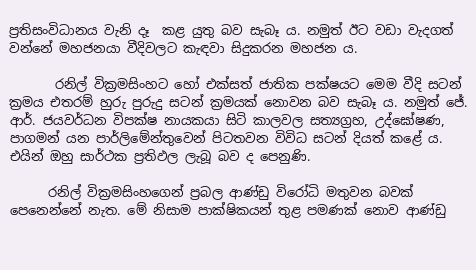ප්‍රතිසංවිධානය වැනි දෑ  කළ යුතු බව සැබෑ ය. නමුත් ඊට වඩා වැදගත් වන්නේ මහජනයා වීදිවලට කැඳවා සිදුකරන මහජන ය.

       රනිල් වික්‍රමසිංහට හෝ එක්සත් ජාතික පක්ෂයට මෙම වීදි සටන් ක්‍රමය එතරම් හුරු පුරුදු සටන් ක්‍රමයක් නොවන බව සැබෑ ය. නමුත් ජේ. ආර්. ජයවර්ධන විපක්ෂ නායකයා සිටි කාලවල සත්‍යග්‍රහ, උද්ඝෝෂණ, පාගමන් යන පාර්ලිමේන්තුවෙන් පිටතවන විවිධ සටන් දියත් කළේ ය. එයින් ඔහු සාර්ථක ප්‍රතිඵල ලැබූ බව ද පෙනුණි.

      රනිල් වික්‍රමසිංහගෙන් ප්‍රබල ආණ්ඩු විරෝධි මතුවන බවක් පෙනෙන්නේ නැත. මේ නිසාම පාක්ෂිකයන් තුළ පමණක් නොව ආණ්ඩු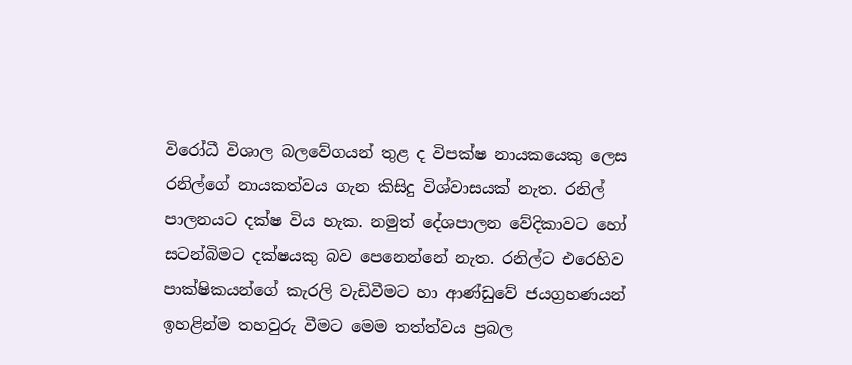විරෝධී විශාල බලවේගයන් තුළ ද විපක්ෂ නායකයෙකු ලෙස රනිල්ගේ නායකත්වය ගැන කිසිදු විශ්වාසයක් නැත. රනිල් පාලනයට දක්ෂ විය හැක. නමුත් දේශපාලන වේදිකාවට හෝ සටන්බිමට දක්ෂයකු බව පෙනෙන්නේ නැත. රනිල්ට එරෙහිව පාක්ෂිකයන්ගේ කැරලි වැඩිවීමට හා ආණ්ඩුවේ ජයග්‍රහණයන් ඉහළින්ම තහවුරු වීමට මෙම තත්ත්වය ප්‍රබල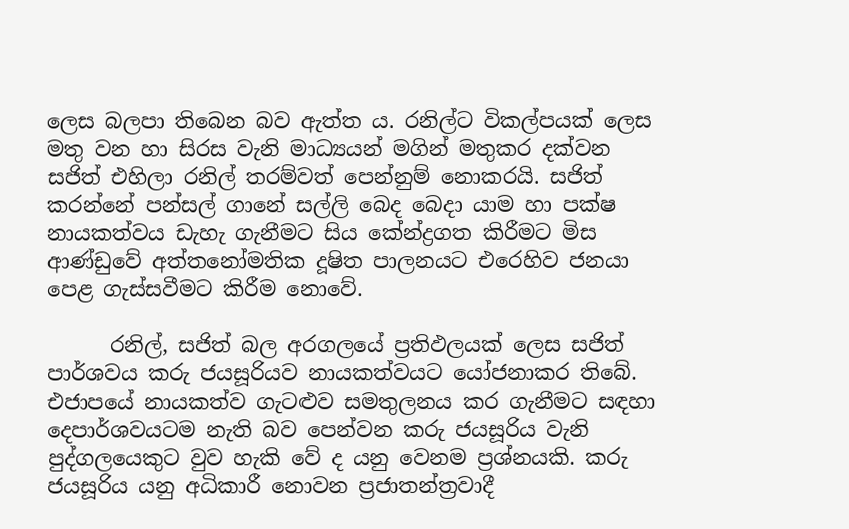ලෙස බලපා තිබෙන බව ඇත්ත ය. රනිල්ට විකල්පයක් ලෙස මතු වන හා සිරස වැනි මාධ්‍යයන් මගින් මතුකර දක්වන සජිත් එහිලා රනිල් තරම්වත් පෙන්නුම් නොකරයි. සජිත් කරන්නේ පන්සල් ගානේ සල්ලි බෙද බෙදා යාම හා පක්ෂ නායකත්වය ඩැහැ ගැනීමට සිය කේන්ද්‍රගත කිරීමට මිස ආණ්ඩුවේ අත්තනෝමතික දූෂිත පාලනයට එරෙහිව ජනයා පෙළ ගැස්සවීමට කිරීම නොවේ.

      රනිල්, සජිත් බල අරගලයේ ප්‍රතිඵලයක් ලෙස සජිත් පාර්ශවය කරු ජයසූරියව නායකත්වයට යෝජනාකර තිබේ. එජාපයේ නායකත්ව ගැටළුව සමතුලනය කර ගැනීමට සඳහා දෙපාර්ශවයටම නැති බව පෙන්වන කරු ජයසූරිය වැනි පුද්ගලයෙකුට වුව හැකි වේ ද යනු වෙනම ප්‍රශ්නයකි. කරු ජයසූරිය යනු අධිකාරී නොවන ප්‍රජාතන්ත්‍රවාදී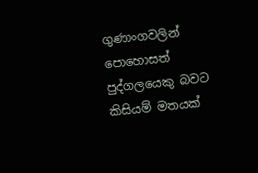ගුණාංගවලින් පොහොසත් පුද්ගලයෙකු බවට කිසියම් මතයක්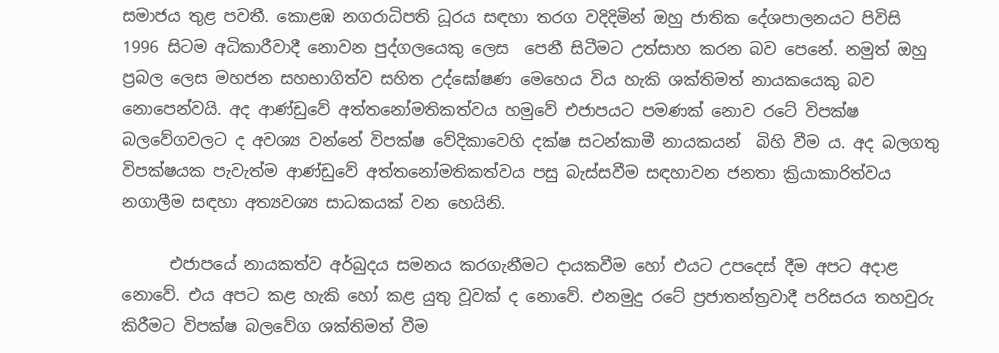සමාජය තුළ පවතී. කොළඹ නගරාධිපති ධූරය සඳහා තරග වදිදිමින් ඔහු ජාතික දේශපාලනයට පිවිසි 1996 සිටම අධිකාරීවාදී නොවන පුද්ගලයෙකු ලෙස  පෙනී සිටීමට උත්සාහ කරන බව පෙනේ. නමුත් ඔහු ප්‍රබල ලෙස මහජන සහභාගිත්ව සහිත උද්ඝෝෂණ මෙහෙය විය හැකි ශක්තිමත් නායකයෙකු බව නොපෙන්වයි. අද ආණ්ඩුවේ අත්තනෝමතිකත්වය හමුවේ එජාපයට පමණක් නොව රටේ විපක්ෂ බලවේගවලට ද අවශ්‍ය වන්නේ විපක්ෂ වේදිකාවෙහි දක්ෂ සටන්කාමී නායකයන්  බිහි වීම ය. අද බලගතු විපක්ෂයක පැවැත්ම ආණ්ඩුවේ අත්තනෝමතිකත්වය පසු බැස්සවීම සඳහාවන ජනතා ක්‍රියාකාරිත්වය නගාලීම සඳහා අත්‍යවශ්‍ය සාධකයක් වන හෙයිනි.

      එජාපයේ නායකත්ව අර්බුදය සමනය කරගැනීමට දායකවීම හෝ එයට උපදෙස් දීම අපට අදාළ නොවේ. එය අපට කළ හැකි හෝ කළ යුතු වූවක් ද නොවේ. එනමුදු රටේ ප්‍රජාතන්ත්‍රවාදී පරිසරය තහවුරු කිරීමට විපක්ෂ බලවේග ශක්තිමත් වීම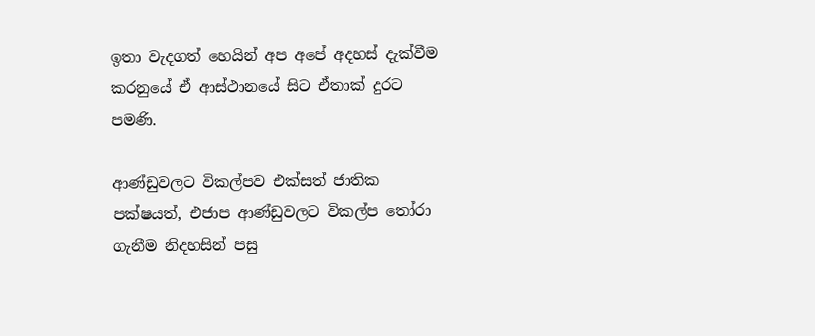ඉතා වැදගත් හෙයින් අප අපේ අදහස් දැක්වීම කරනුයේ ඒ ආස්ථානයේ සිට ඒතාක් දුරට පමණි.

ආණ්ඩුවලට විකල්පව එක්සත් ජාතික පක්ෂයත්, එජාප ආණ්ඩුවලට විකල්ප තෝරා ගැනීම නිදහසින් පසු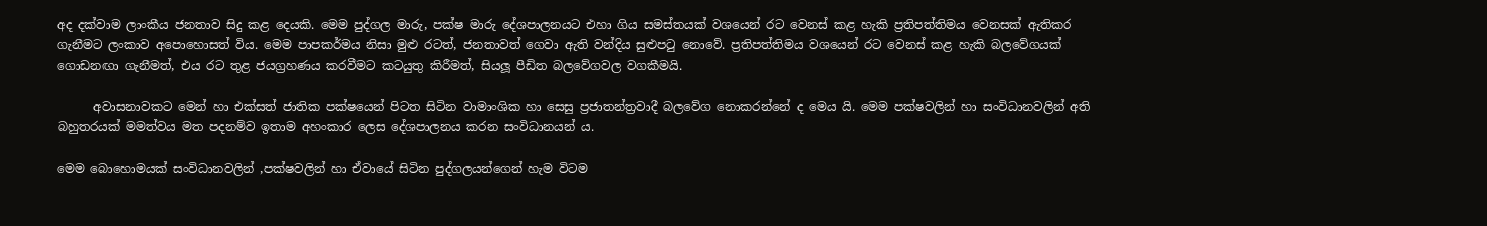අද දක්වාම ලාංකීය ජනතාව සිදු කළ දෙයකි. මෙම පුද්ගල මාරු, පක්ෂ මාරු දේශපාලනයට එහා ගිය සමස්තයක් වශයෙන් රට වෙනස් කළ හැකි ප්‍රතිපත්තිමය වෙනසක් ඇතිකර ගැනීමට ලංකාව අපොහොසත් විය. මෙම පාපකර්මය නිසා මුළු රටත්, ජනතාවත් ගෙවා ඇති වන්දිය සුළුපටු නොවේ. ප්‍රතිපත්තිමය වශයෙන් රට වෙනස් කළ හැකි බලවේගයක් ගොඩනඟා ගැනීමත්, එය රට තුළ ජයග්‍රහණය කරවීමට කටයුතු කිරීමත්, සියලූ පීඩිත බලවේගවල වගකීමයි.

      අවාසනාවකට මෙන් හා එක්සත් ජාතික පක්ෂයෙන් පිටත සිටින වාමාංශික හා සෙසු ප්‍රජාතන්ත්‍රවාදී බලවේග නොකරන්නේ ද මෙය යි. මෙම පක්ෂවලින් හා සංවිධානවලින් අති බහුතරයක් මමත්වය මත පදනම්ව ඉතාම අහංකාර ලෙස දේශපාලනය කරන සංවිධානයන් ය.

මෙම බොහොමයක් සංවිධානවලින් ,පක්ෂවලින් හා ඒවායේ සිටින පුද්ගලයන්ගෙන් හැම විටම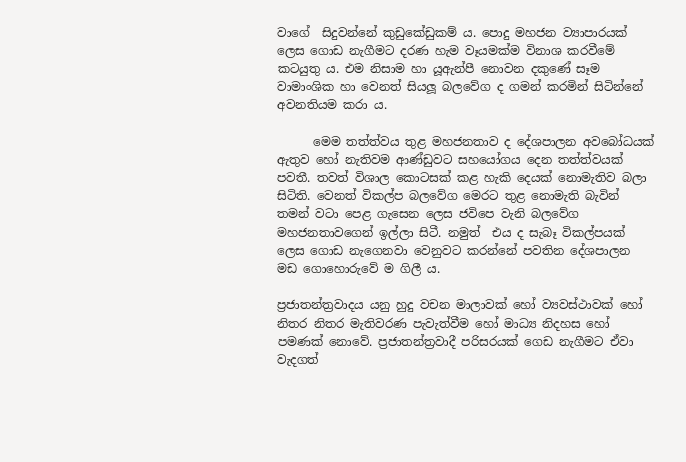වාගේ  සිදුවන්නේ කුඩුකේඩුකම් ය. පොදු මහජන ව්‍යාපාරයක් ලෙස ගොඩ නැගීමට දරණ හැම වෑයමක්ම විනාශ කරවීමේ කටයුතු ය. එම නිසාම හා යූඇන්පී නොවන දකුණේ සෑම වාමාංශික හා වෙනත් සියලූ බලවේග ද ගමන් කරමින් සිටින්නේ අවනතියම කරා ය.

      මෙම තත්ත්වය තුළ මහජනතාව ද දේශපාලන අවබෝධයක් ඇතුව හෝ නැතිවම ආණ්ඩුවට සහයෝගය දෙන තත්ත්වයක් පවතී. තවත් විශාල කොටසක් කළ හැකි දෙයක් නොමැතිව බලා සිටිති. වෙනත් විකල්ප බලවේග මෙරට තුළ නොමැති බැවින් තමන් වටා පෙළ ගැසෙන ලෙස ජවිපෙ වැනි බලවේග මහජනතාවගෙන් ඉල්ලා සිටී. නමුත්  එය ද සැබෑ විකල්පයක් ලෙස ගොඩ නැගෙනවා වෙනුවට කරන්නේ පවතින දේශපාලන මඩ ගොහොරුවේ ම ගිලී ය.

ප්‍රජාතන්ත්‍රවාදය යනු හුදු වචන මාලාවක් හෝ ව්‍යවස්ථාවක් හෝ නිතර නිතර මැතිවරණ පැවැත්වීම හෝ මාධ්‍ය නිදහස හෝ පමණක් නොවේ. ප්‍රජාතන්ත්‍රවාදී පරිසරයක් ගෙඩ නැගීමට ඒවා වැදගත්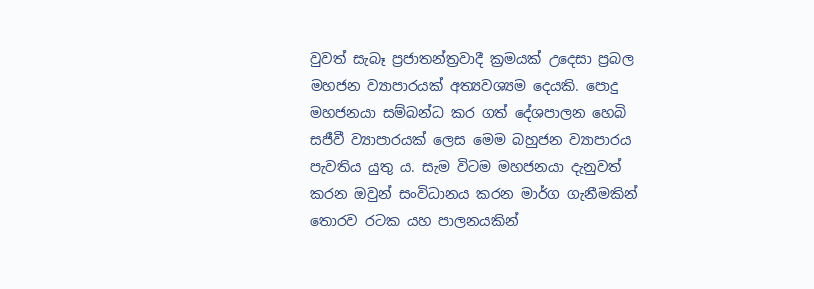වුවත් සැබෑ ප්‍රජාතන්ත්‍රවාදී ක්‍රමයක් උදෙසා ප්‍රබල මහජන ව්‍යාපාරයක් අත්‍යවශ්‍යම දෙයකි. පොදු මහජනයා සම්බන්ධ කර ගත් දේශපාලන හෙබි සජීවී ව්‍යාපාරයක් ලෙස මෙම බහුජන ව්‍යාපාරය පැවතිය යුතු ය. සැම විටම මහජනයා දැනුවත් කරන ඔවුන් සංවිධානය කරන මාර්ග ගැනීමකින් තොරව රටක යහ පාලනයකින්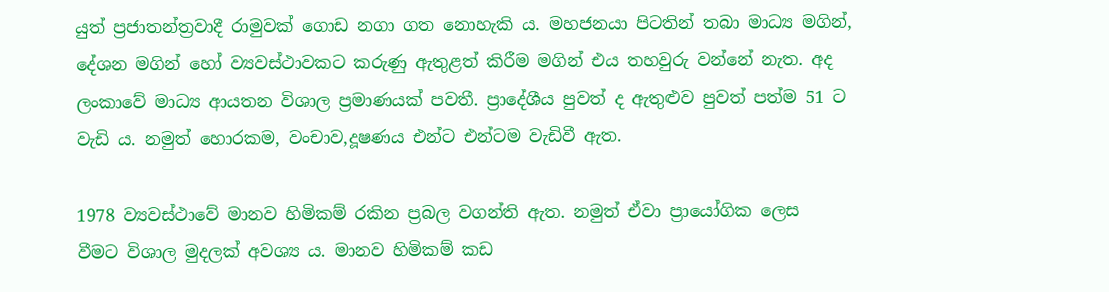යුත් ප්‍රජාතන්ත්‍රවාදී රාමුවක් ගොඩ නගා ගත නොහැකි ය. මහජනයා පිටතින් තබා මාධ්‍ය මගින්, දේශන මගින් හෝ ව්‍යවස්ථාවකට කරුණු ඇතුළත් කිරීම මගින් එය තහවුරු වන්නේ නැත. අද ලංකාවේ මාධ්‍ය ආයතන විශාල ප්‍රමාණයක් පවතී. ප්‍රාදේශීය පුවත් ද ඇතුළුව පුවත් පත්ම 51 ට වැඩි ය. නමුත් හොරකම, වංචාව,දූෂණය එන්ට එන්ටම වැඩිවී ඇත.

1978 ව්‍යවස්ථාවේ මානව හිමිකම් රකින ප්‍රබල වගන්ති ඇත. නමුත් ඒවා ප්‍රායෝගික ලෙස  වීමට විශාල මුදලක් අවශ්‍ය ය. මානව හිමිකම් කඩ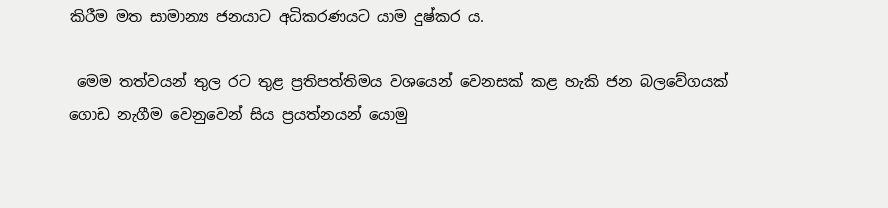කිරීම මත සාමාන්‍ය ජනයාට අධිකරණයට යාම දුෂ්කර ය.

 මෙම තත්වයන් තුල රට තුළ ප්‍රතිපත්තිමය වශයෙන් වෙනසක් කළ හැකි ජන බලවේගයක් ගොඩ නැගීම වෙනුවෙන් සිය ප්‍රයත්නයන් යොමු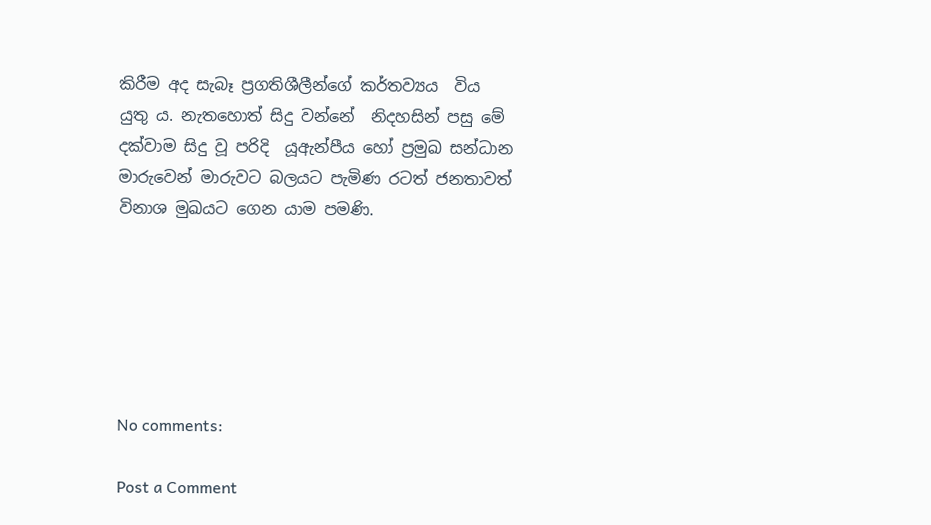කිරීම අද සැබෑ ප්‍රගතිශීලීන්ගේ කර්තව්‍යය  විය යුතු ය. නැතහොත් සිදු වන්නේ  නිදහසින් පසු මේ දක්වාම සිදු වූ පරිදි  යූඇන්පීය හෝ ප්‍රමුඛ සන්ධාන මාරුවෙන් මාරුවට බලයට පැමිණ රටත් ජනතාවත් විනාශ මුඛයට ගෙන යාම පමණි.






No comments:

Post a Comment